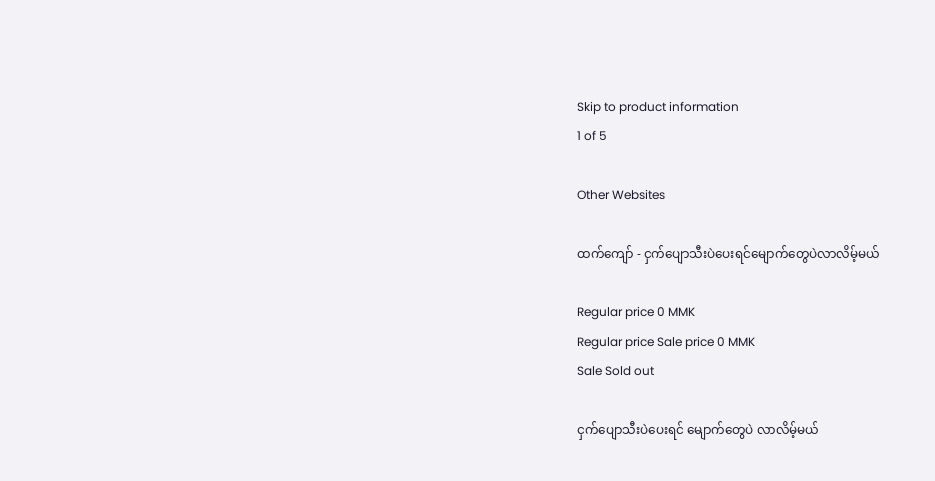Skip to product information
1 of 5

Other Websites

ထက်ကျော် - ငှက်ပျောသီးပဲပေးရင်မျောက်တွေပဲလာလိမ့်မယ်

Regular price 0 MMK
Regular price Sale price 0 MMK
Sale Sold out

ငှက်ပျောသီးပဲပေးရင် မျောက်တွေပဲ လာလိမ့်မယ်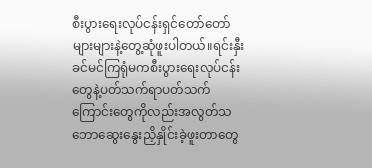စီးပွားရေးလုပ်ငန်းရှင်တော်တော်များများနဲ့တွေ့ဆုံဖူးပါတယ်။ရင်းနှီးခင်မင်ကြရုံမကစီးပွားရေးလုပ်ငန်းတွေနဲ့ပတ်သက်ရာပတ်သက်ကြောင်းတွေကိုလည်းအလွတ်သဘောဆွေးနွေးညှိနှိုင်းခဲ့ဖူးတာတွေ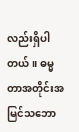လည်းရှိပါတယ်။ ဓမ္မတာအတိုင်းအမြင်သဘော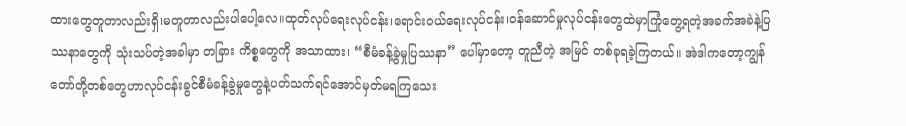ထားတွေတူတာလည်းရှိ၊မတူတာလည်းပါပေါ့လေ။ထုတ်လုပ်ရေးလုပ်ငန်း၊ရောင်းဝယ်ရေးလုပ်ငန်း၊ဝန်ဆောင်မှုလုပ်ငန်းတွေထဲမှာကြုံတွေ့ရတဲ့အခက်အခဲနဲ့ပြဿနာတွေကို သုံးသပ်တဲ့အခါမှာ တခြား ကိစ္စတွေကို အသာထား၊ “စီမံခန့်ခွဲမှုပြဿနာ” ပေါ်မှာတော့ တူညီတဲ့ အမြင် တစ်ခုရခဲ့ကြတယ်။ အဲဒါကတော့ကျွန်တော်တို့တစ်တွေဟာလုပ်ငန်းခွင်စီမံခန့်ခွဲမှုတွေနဲ့ပတ်သက်ရင်အောင်မှတ်မရကြသေး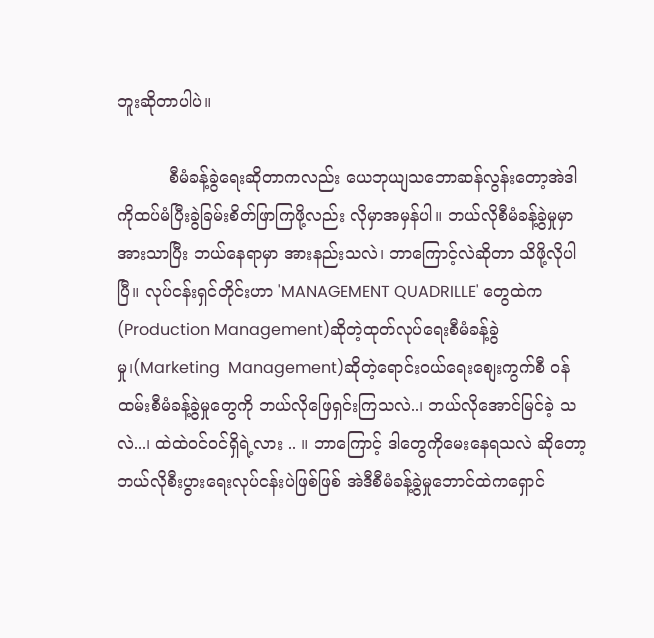ဘူးဆိုတာပါပဲ။

          စီမံခန့်ခွဲရေးဆိုတာကလည်း ယေဘုယျသဘောဆန်လွန်းတော့အဲဒါကိုထပ်မံပြီးခွဲခြမ်းစိတ်ဖြာကြဖို့လည်း လိုမှာအမှန်ပါ။ ဘယ်လိုစီမံခန့်ခွဲမှုမှာ အားသာပြီး ဘယ်နေရာမှာ အားနည်းသလဲ၊ ဘာကြောင့်လဲဆိုတာ သိဖို့လိုပါပြီ။ လုပ်ငန်းရှင်တိုင်းဟာ 'MANAGEMENT QUADRILLE' တွေထဲက  (Production Management)ဆိုတဲ့ထုတ်လုပ်ရေးစီမံခန့်ခွဲမှု၊(Marketing  Management)ဆိုတဲ့ရောင်း၀ယ်ရေးစျေးကွက်စီ ဝန်ထမ်းစီမံခန့်ခွဲမှုတွေကို ဘယ်လိုဖြေရှင်းကြသလဲ..၊ ဘယ်လိုအောင်မြင်ခဲ့ သလဲ...၊ ထဲထဲဝင်ဝင်ရှိရဲ့လား .. ။ ဘာကြောင့် ဒါတွေကိုမေးနေရသလဲ ဆိုတော့ ဘယ်လိုစီးပွားရေးလုပ်ငန်းပဲဖြစ်ဖြစ် အဲဒီစီမံခန့်ခွဲမှုဘောင်ထဲကရှောင်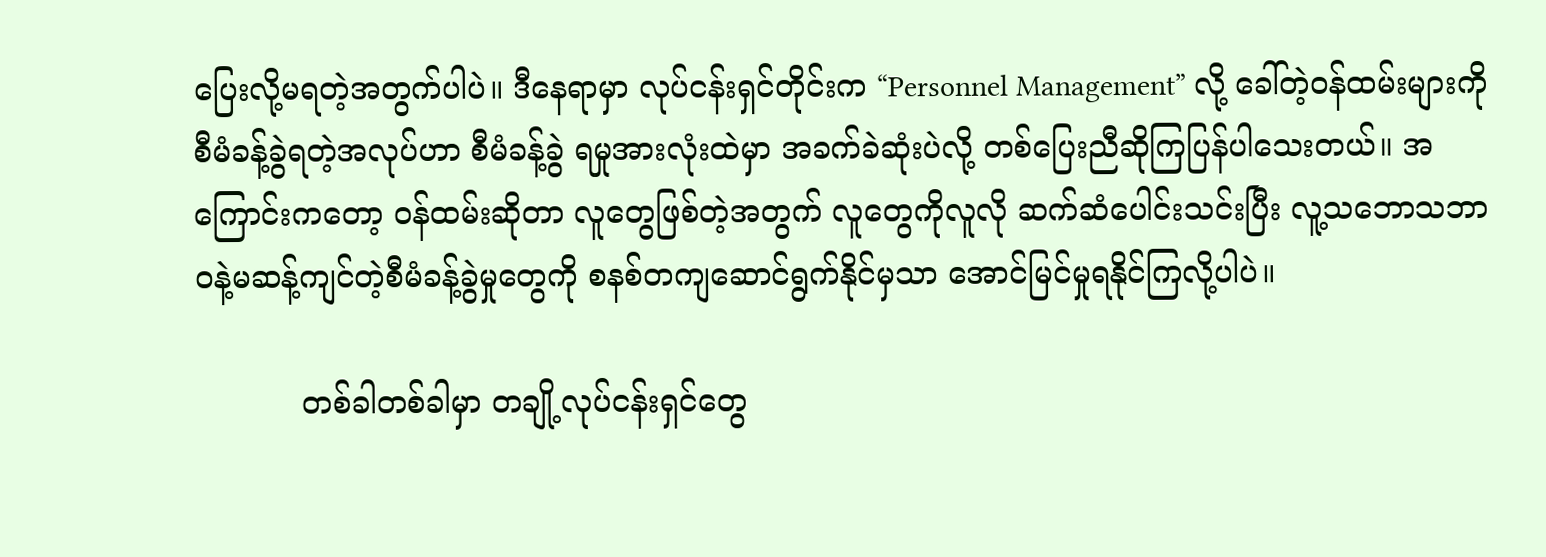ပြေးလို့မရတဲ့အတွက်ပါပဲ။ ဒီနေရာမှာ လုပ်ငန်းရှင်တိုင်းက “Personnel Management” လို့ ခေါ်တဲ့ဝန်ထမ်းများကို စီမံခန့်ခွဲရတဲ့အလုပ်ဟာ စီမံခန့်ခွဲ ရမှုအားလုံးထဲမှာ အခက်ခဲဆုံးပဲလို့ တစ်ပြေးညီဆိုကြပြန်ပါသေးတယ်။ အကြောင်းကတော့ ဝန်ထမ်းဆိုတာ လူတွေဖြစ်တဲ့အတွက် လူတွေကိုလူလို ဆက်ဆံပေါင်းသင်းပြီး လူ့သဘောသဘာဝနဲ့မဆန့်ကျင်တဲ့စီမံခန့်ခွဲမှုတွေကို စနစ်တကျဆောင်ရွက်နိုင်မှသာ အောင်မြင်မှုရနိုင်ကြလို့ပါပဲ။

           တစ်ခါတစ်ခါမှာ တချို့လုပ်ငန်းရှင်တွေ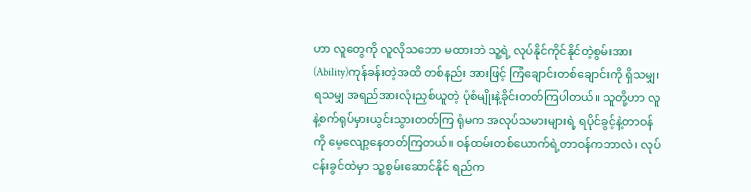ဟာ လူတွေကို လူလိုသဘော မထားဘဲ သူ့ရဲ့ လုပ်နိုင်ကိုင်နိုင်တဲ့စွမ်းအား(Ability)ကုန်ခန်းတဲ့အထိ တစ်နည်း အားဖြင့် ကြံချောင်းတစ်ချောင်းကို ရှိသမျှ၊ ရသမျှ အရည်အားလုံးညှစ်ယူတဲ့ ပုံစံမျိုးနဲ့ခိုင်းတတ်ကြပါတယ်။ သူတို့ဟာ လူနဲ့စက်ရုပ်မှားယွင်းသွားတတ်ကြ ရုံမက အလုပ်သမားများရဲ့ ရပိုင်ခွင့်နဲ့တာဝန်ကို မေ့လျော့နေတတ်ကြတယ်။ ဝန်ထမ်းတစ်ယောက်ရဲ့တာဝန်ကဘာလဲ၊ လုပ်ငန်းခွင်ထဲမှာ သူ့စွမ်းဆောင်နိုင် ရည်က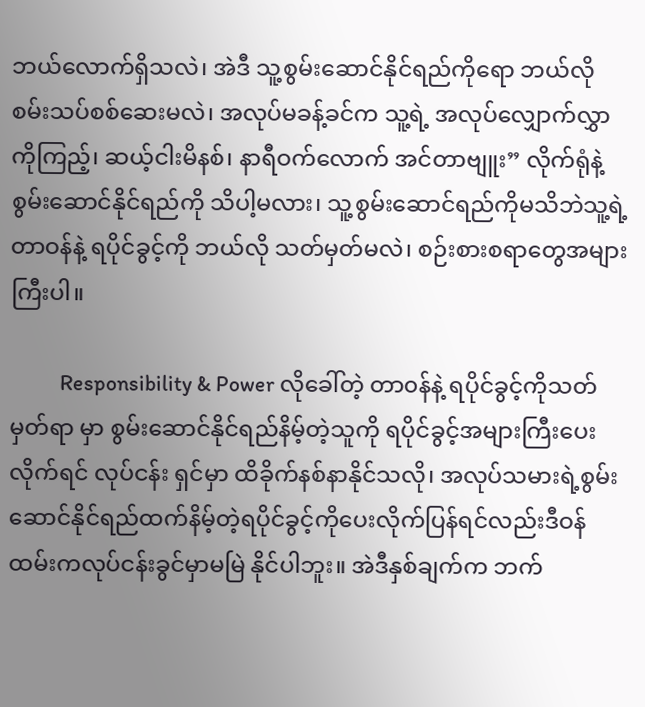ဘယ်လောက်ရှိသလဲ၊ အဲဒီ သူ့စွမ်းဆောင်နိုင်ရည်ကိုရော ဘယ်လို စမ်းသပ်စစ်ဆေးမလဲ၊ အလုပ်မခန့်ခင်က သူ့ရဲ့ အလုပ်လျှောက်လွှာကိုကြည့်၊ ဆယ့်ငါးမိနစ်၊ နာရီဝက်လောက် အင်တာဗျူး” လိုက်ရုံနဲ့ စွမ်းဆောင်နိုင်ရည်ကို သိပါ့မလား၊ သူ့စွမ်းဆောင်ရည်ကိုမသိဘဲသူ့ရဲ့ တာဝန်နဲ့ ရပိုင်ခွင့်ကို ဘယ်လို သတ်မှတ်မလဲ၊ စဉ်းစားစရာတွေအများကြီးပါ။

          Responsibility & Power လိုခေါ်တဲ့ တာ၀န်နဲ့ ရပိုင်ခွင့်ကိုသတ်မှတ်ရာ မှာ စွမ်းဆောင်နိုင်ရည်နိမ့်တဲ့သူကို ရပိုင်ခွင့်အများကြီးပေးလိုက်ရင် လုပ်ငန်း ရှင်မှာ ထိခိုက်နစ်နာနိုင်သလို၊ အလုပ်သမားရဲ့စွမ်းဆောင်နိုင်ရည်ထက်နိမ့်တဲ့ရပိုင်ခွင့်ကိုပေးလိုက်ပြန်ရင်လည်းဒီဝန်ထမ်းကလုပ်ငန်းခွင်မှာမမြဲ နိုင်ပါဘူး။ အဲဒီနှစ်ချက်က ဘက်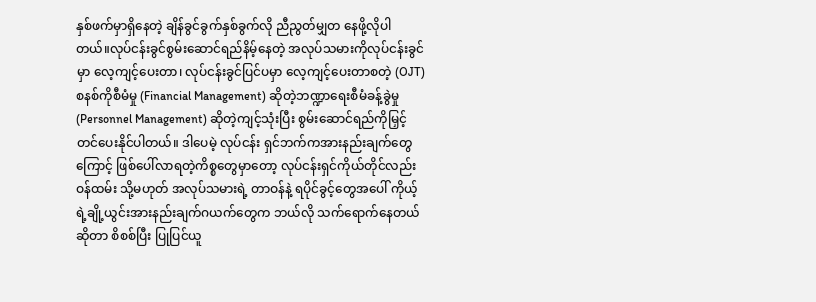နှစ်ဖက်မှာရှိနေတဲ့ ချိန်ခွင်ခွက်နှစ်ခွက်လို ညီညွတ်မျှတ နေဖို့လိုပါတယ်။လုပ်ငန်းခွင်စွမ်းဆောင်ရည်နိမ့်နေတဲ့ အလုပ်သမားကိုလုပ်ငန်းခွင်မှာ လေ့ကျင့်ပေးတာ၊ လုပ်ငန်းခွင်ပြင်ပမှာ လေ့ကျင့်ပေးတာစတဲ့ (OJT) စနစ်ကိုစီမံမှု (Financial Management) ဆိုတဲ့ဘဏ္ဍာရေးစီမံခန့်ခွဲမှု  (Personnel Management) ဆိုတဲ့ကျင့်သုံးပြီး စွမ်းဆောင်ရည်ကိုမြှင့်တင်ပေးနိုင်ပါတယ်။ ဒါပေမဲ့ လုပ်ငန်း ရှင်ဘက်ကအားနည်းချက်တွေကြောင့် ဖြစ်ပေါ်လာရတဲ့ကိစ္စတွေမှာတော့ လုပ်ငန်းရှင်ကိုယ်တိုင်လည်း ဝန်ထမ်း သို့မဟုတ် အလုပ်သမားရဲ့ တာဝန်နဲ့ ရပိုင်ခွင့်တွေအပေါ် ကိုယ့်ရဲ့ချို့ယွင်းအားနည်းချက်ဂယက်တွေက ဘယ်လို သက်ရောက်နေတယ်ဆိုတာ စိစစ်ပြီး ပြုပြင်ယူ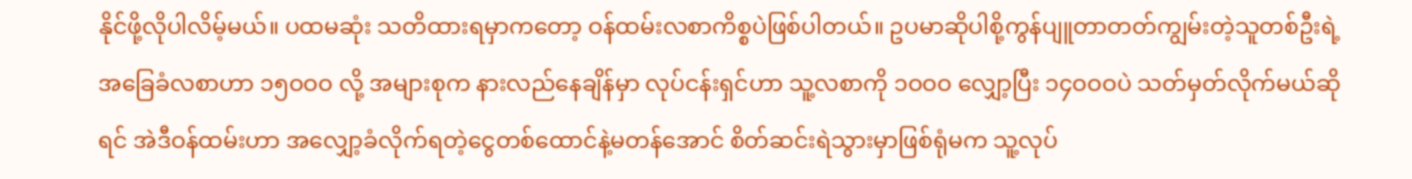နိုင်ဖို့လိုပါလိမ့်မယ်။ ပထမဆုံး သတိထားရမှာကတော့ ဝန်ထမ်းလစာကိစ္စပဲဖြစ်ပါတယ်။ ဥပမာဆိုပါစို့ကွန်ပျူတာတတ်ကျွမ်းတဲ့သူတစ်ဦးရဲ့ အခြေခံလစာဟာ ၁၅ဝဝဝ လို့ အများစုက နားလည်နေချိန်မှာ လုပ်ငန်းရှင်ဟာ သူ့လစာကို ၁ဝဝဝ လျှော့ပြီး ၁၄ဝဝဝပဲ သတ်မှတ်လိုက်မယ်ဆိုရင် အဲဒီဝန်ထမ်းဟာ အလျှော့ခံလိုက်ရတဲ့ငွေတစ်ထောင်နဲ့မတန်အောင် စိတ်ဆင်းရဲသွားမှာဖြစ်ရုံမက သူ့လုပ်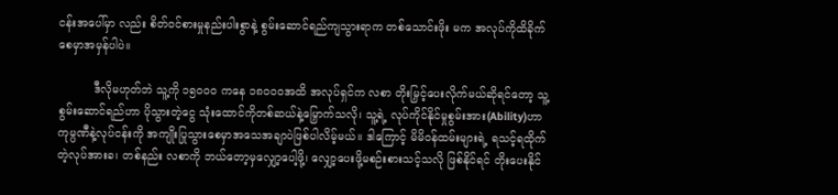ငန်းအပေါ်မှာ လည်း စိတ်ဝင်စားမှုနည်းပါးစွာနဲ့ စွမ်းဆောင်ရည်ကျသွားရာက တစ်သောင်းဖိုး မက အလုပ်ကိုထိခိုက်စေမှာအမှန်ပါပဲ။

          ဒီလိုမဟုတ်ဘဲ သူ့ကို ၁၅၀၀၀ ကနေ ၁၈ဝဝဝအထိ အလုပ်ရှင်က လစာ တိုးမြှင့်ပေးလိုက်မယ်ဆိုရင်တော့ သူ့စွမ်းဆောင်ရည်ဟာ ပိုသွားတဲ့ငွေ သုံးထောင်ကိုတစ်ဆယ်နဲ့မြှောက်သလို၊ သူ့ရဲ့ လုပ်ကိုင်နိုင်မှုစွမ်းအား(Ability)ဟာကုမ္ပဏီနဲ့လုပ်ငန်းကို အကျိုးပြုသွားစေမှာအသေအချာပဲဖြစ်ပါလိမ့်မယ်။ ဒါကြောင့် မိမိဝန်ထမ်းများရဲ့ ရသင့်ရထိုက်တဲ့လုပ်အားခ၊ တစ်နည်း လစာကို ဘယ်တော့မှလျှော့ပေါ့ဖို့၊ လျှော့ပေးဖို့မစဉ်းစားသင့်သလို ဖြစ်နိုင်ရင် တိုးပေးနိုင်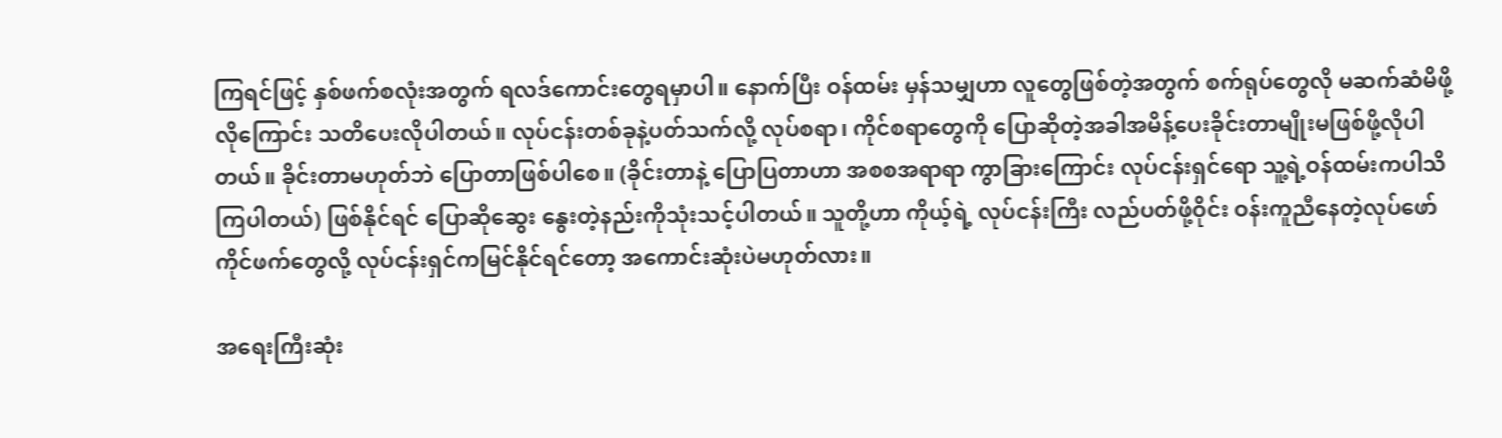ကြရင်ဖြင့် နှစ်ဖက်စလုံးအတွက် ရလဒ်ကောင်းတွေရမှာပါ။ နောက်ပြီး ဝန်ထမ်း မှန်သမျှဟာ လူတွေဖြစ်တဲ့အတွက် စက်ရုပ်တွေလို မဆက်ဆံမိဖို့လိုကြောင်း သတိပေးလိုပါတယ်။ လုပ်ငန်းတစ်ခုနဲ့ပတ်သက်လို့ လုပ်စရာ၊ ကိုင်စရာတွေကို ပြောဆိုတဲ့အခါအမိန့်ပေးခိုင်းတာမျိုးမဖြစ်ဖို့လိုပါတယ်။ ခိုင်းတာမဟုတ်ဘဲ ပြောတာဖြစ်ပါစေ။ (ခိုင်းတာနဲ့ ပြောပြတာဟာ အစစအရာရာ ကွာခြားကြောင်း လုပ်ငန်းရှင်ရော သူ့ရဲ့ဝန်ထမ်းကပါသိကြပါတယ်) ဖြစ်နိုင်ရင် ပြောဆိုဆွေး နွေးတဲ့နည်းကိုသုံးသင့်ပါတယ်။ သူတို့ဟာ ကိုယ့်ရဲ့ လုပ်ငန်းကြီး လည်ပတ်ဖို့ဝိုင်း ဝန်းကူညီနေတဲ့လုပ်ဖော်ကိုင်ဖက်တွေလို့ လုပ်ငန်းရှင်ကမြင်နိုင်ရင်တော့ အကောင်းဆုံးပဲမဟုတ်လား။

အရေးကြီးဆုံး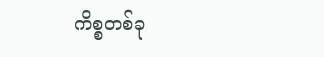ကိစ္စတစ်ခု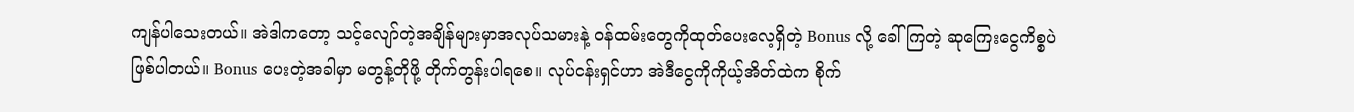ကျန်ပါသေးတယ်။ အဲဒါကတော့ သင့်လျော်တဲ့အချိန်များမှာအလုပ်သမားနဲ့ ဝန်ထမ်းတွေကိုထုတ်ပေးလေ့ရှိတဲ့ Bonus လို့ ခေါ်ကြတဲ့ ဆုကြေးငွေကိစ္စပဲဖြစ်ပါတယ်။ Bonus ပေးတဲ့အခါမှာ မတွန့်တိုဖို့ တိုက်တွန်းပါရစေ။ လုပ်ငန်းရှင်ဟာ အဲဒီငွေကိုကိုယ့်အိတ်ထဲက စိုက်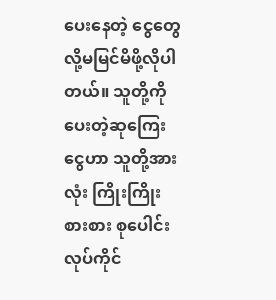ပေးနေတဲ့ ငွေတွေလို့မမြင်မိဖို့လိုပါတယ်။ သူတို့ကိုပေးတဲ့ဆုကြေးငွေဟာ သူတို့အားလုံး ကြိုးကြိုးစားစား စုပေါင်းလုပ်ကိုင်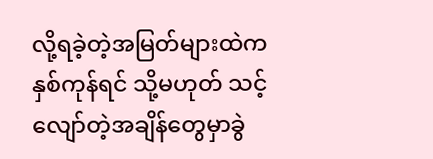လို့ရခဲ့တဲ့အမြတ်များထဲက နှစ်ကုန်ရင် သို့မဟုတ် သင့်လျော်တဲ့အချိန်တွေမှာခွဲ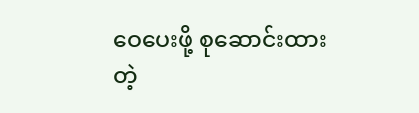ဝေပေးဖို့ စုဆောင်းထားတဲ့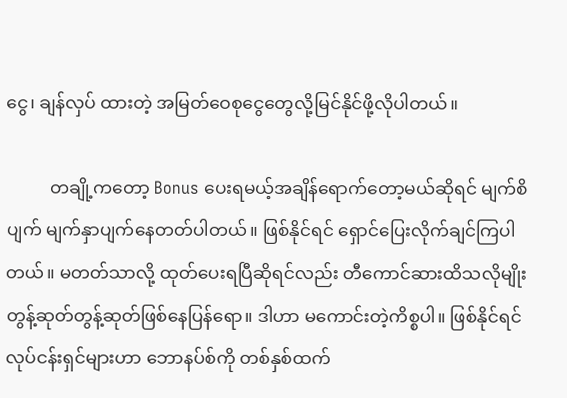ငွေ၊ ချန်လှပ် ထားတဲ့ အမြတ်ဝေစုငွေတွေလို့မြင်နိုင်ဖို့လိုပါတယ်။

          တချို့ကတော့ Bonus ပေးရမယ့်အချိန်ရောက်တော့မယ်ဆိုရင် မျက်စိ ပျက် မျက်နှာပျက်နေတတ်ပါတယ်။ ဖြစ်နိုင်ရင် ရှောင်ပြေးလိုက်ချင်ကြပါ တယ်။ မတတ်သာလို့ ထုတ်ပေးရပြီဆိုရင်လည်း တီကောင်ဆားထိသလိုမျိုး တွန့်ဆုတ်တွန့်ဆုတ်ဖြစ်နေပြန်ရော။ ဒါဟာ မကောင်းတဲ့ကိစ္စပါ။ ဖြစ်နိုင်ရင် လုပ်ငန်းရှင်များဟာ ဘောနပ်စ်ကို တစ်နှစ်ထက်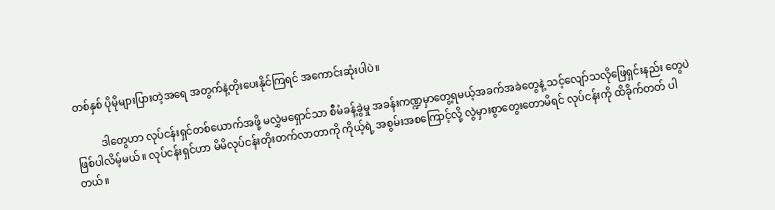တစ်နှစ် ပိုမိုများပြားတဲ့အရေ အတွက်နဲ့တိုးပေးနိုင်ကြရင် အကောင်းဆုံးပါပဲ။

          ဒါတွေဟာ လုပ်ငန်းရှင်တစ်ယောက်အဖို့ မလွှဲမရှောင်သာ စီမံခန့်ခွဲမှု အခန်းကဏ္ဍမှာတွေ့ရမယ့်အခက်အခဲတွေနဲ့ သင့်လျော်သလိုဖြေရှင်းနည်း တွေပဲဖြစ်ပါလိမ့်မယ်။ လုပ်ငန်းရှင်ဟာ မိမိလုပ်ငန်းတိုးတက်လာတာကို ကိုယ့်ရဲ့ အစွမ်းအစကြောင့်လို့ လွဲမှားစွာတွေးတောမိရင် လုပ်ငန်းကို ထိခိုက်တတ် ပါတယ်။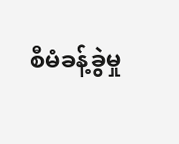စီမံခန့်ခွဲမှု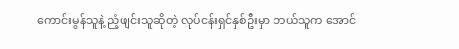ကောင်းမွန်သူနဲ့ ညံ့ဖျင်းသူဆိုတဲ့ လုပ်ငန်းရှင်နှစ်ဦးမှာ ဘယ်သူက အောင်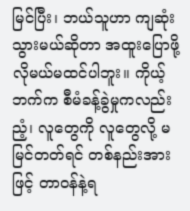မြင်ပြီး၊ ဘယ်သူဟာ ကျဆုံးသွားမယ်ဆိုတာ အထူးပြောဖို့လိုမယ်မထင်ပါဘူး။ ကိုယ့်ဘက်က စီမံခန့်ခွဲမှုကလည်း ညံ့၊ လူတွေကို လူတွေလို့ မမြင်တတ်ရင် တစ်နည်းအားဖြင့် တာဝန်နဲ့ရ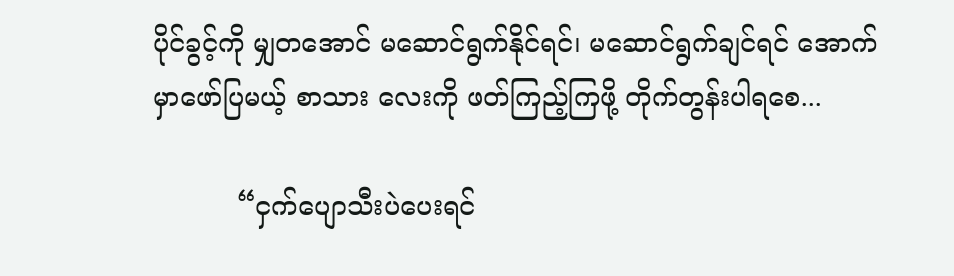ပိုင်ခွင့်ကို မျှတအောင် မဆောင်ရွက်နိုင်ရင်၊ မဆောင်ရွက်ချင်ရင် အောက်မှာဖော်ပြမယ့် စာသား လေးကို ဖတ်ကြည့်ကြဖို့ တိုက်တွန်းပါရစေ...

          “ငှက်ပျောသီးပဲပေးရင်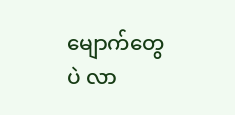မျောက်တွေပဲ လာ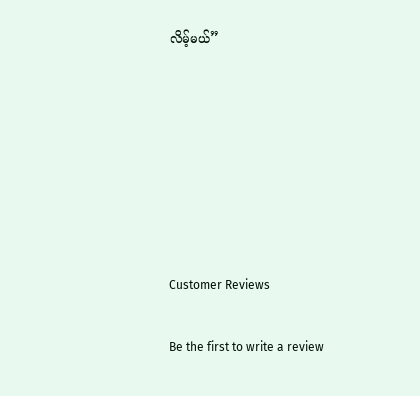လိမ့်မယ်”







Customer Reviews

Be the first to write a review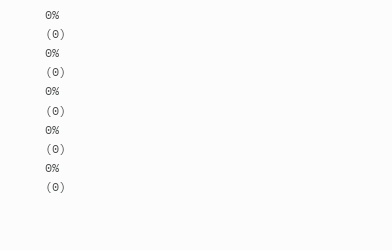0%
(0)
0%
(0)
0%
(0)
0%
(0)
0%
(0)